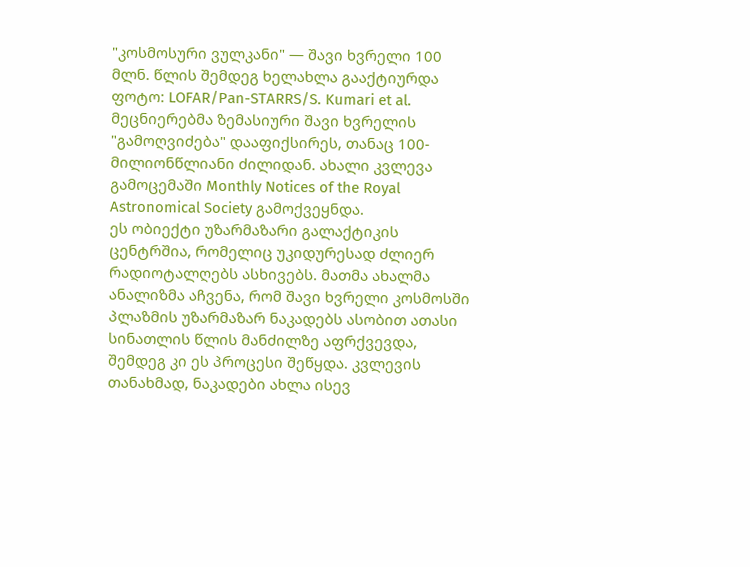"კოსმოსური ვულკანი" — შავი ხვრელი 100 მლნ. წლის შემდეგ ხელახლა გააქტიურდა
ფოტო: LOFAR/Pan-STARRS/S. Kumari et al.
მეცნიერებმა ზემასიური შავი ხვრელის "გამოღვიძება" დააფიქსირეს, თანაც 100-მილიონწლიანი ძილიდან. ახალი კვლევა გამოცემაში Monthly Notices of the Royal Astronomical Society გამოქვეყნდა.
ეს ობიექტი უზარმაზარი გალაქტიკის ცენტრშია, რომელიც უკიდურესად ძლიერ რადიოტალღებს ასხივებს. მათმა ახალმა ანალიზმა აჩვენა, რომ შავი ხვრელი კოსმოსში პლაზმის უზარმაზარ ნაკადებს ასობით ათასი სინათლის წლის მანძილზე აფრქვევდა, შემდეგ კი ეს პროცესი შეწყდა. კვლევის თანახმად, ნაკადები ახლა ისევ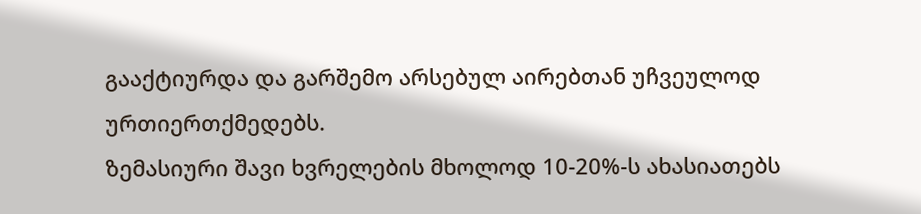გააქტიურდა და გარშემო არსებულ აირებთან უჩვეულოდ ურთიერთქმედებს.
ზემასიური შავი ხვრელების მხოლოდ 10-20%-ს ახასიათებს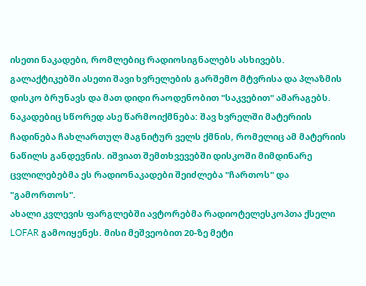ისეთი ნაკადები, რომლებიც რადიოსიგნალებს ასხივებს. გალაქტიკებში ასეთი შავი ხვრელების გარშემო მტვრისა და პლაზმის დისკო ბრუნავს და მათ დიდი რაოდენობით "საკვებით" ამარაგებს. ნაკადებიც სწორედ ასე წარმოიქმნება: შავ ხვრელში მატერიის ჩადინება ჩახლართულ მაგნიტურ ველს ქმნის, რომელიც ამ მატერიის ნაწილს განდევნის. იშვიათ შემთხვევებში დისკოში მიმდინარე ცვლილებებმა ეს რადიონაკადები შეიძლება "ჩართოს" და "გამორთოს".
ახალი კვლევის ფარგლებში ავტორებმა რადიოტელესკოპთა ქსელი LOFAR გამოიყენეს. მისი მეშვეობით 20-ზე მეტი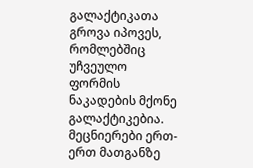გალაქტიკათა გროვა იპოვეს, რომლებშიც უჩვეულო ფორმის ნაკადების მქონე გალაქტიკებია. მეცნიერები ერთ-ერთ მათგანზე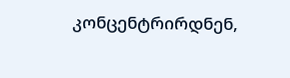კონცენტრირდნენ,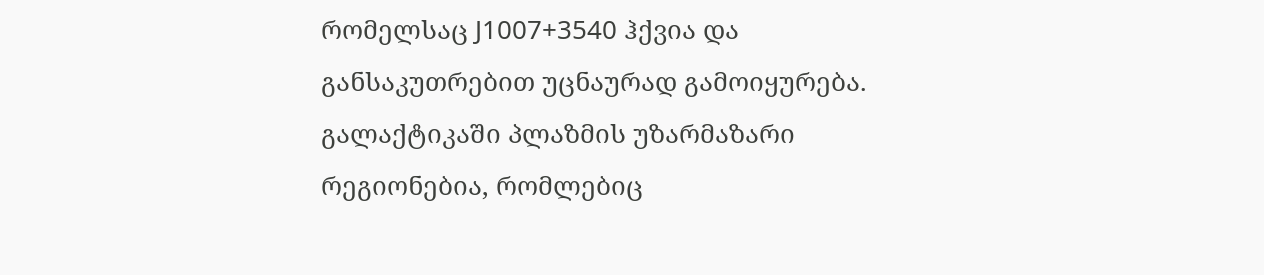რომელსაც J1007+3540 ჰქვია და განსაკუთრებით უცნაურად გამოიყურება.
გალაქტიკაში პლაზმის უზარმაზარი რეგიონებია, რომლებიც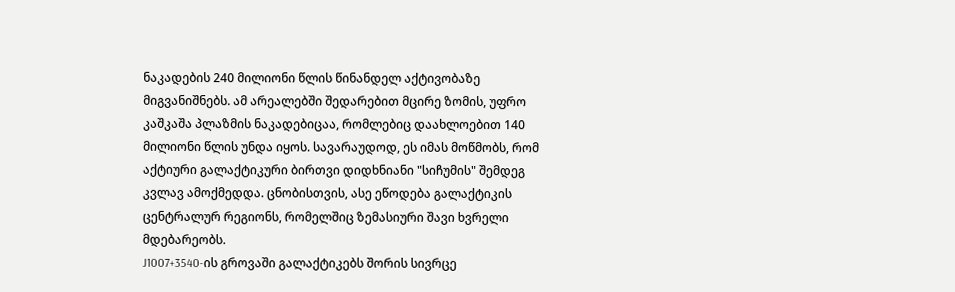ნაკადების 240 მილიონი წლის წინანდელ აქტივობაზე მიგვანიშნებს. ამ არეალებში შედარებით მცირე ზომის, უფრო კაშკაშა პლაზმის ნაკადებიცაა, რომლებიც დაახლოებით 140 მილიონი წლის უნდა იყოს. სავარაუდოდ, ეს იმას მოწმობს, რომ აქტიური გალაქტიკური ბირთვი დიდხნიანი "სიჩუმის" შემდეგ კვლავ ამოქმედდა. ცნობისთვის, ასე ეწოდება გალაქტიკის ცენტრალურ რეგიონს, რომელშიც ზემასიური შავი ხვრელი მდებარეობს.
J1007+3540-ის გროვაში გალაქტიკებს შორის სივრცე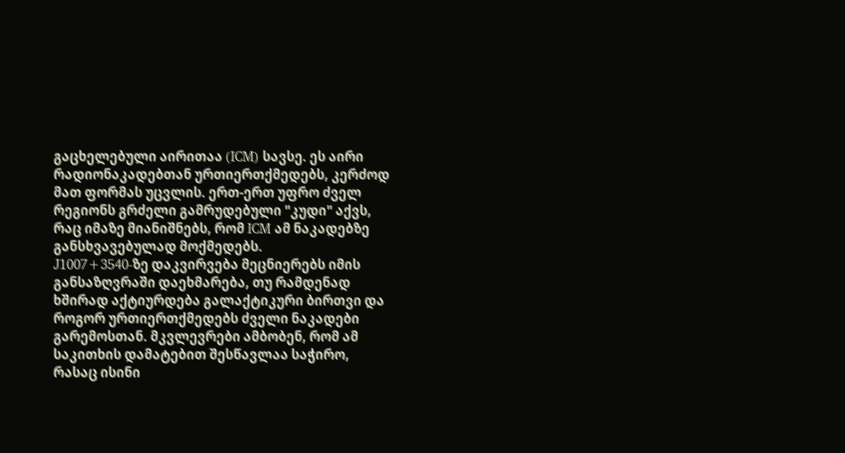გაცხელებული აირითაა (ICM) სავსე. ეს აირი რადიონაკადებთან ურთიერთქმედებს, კერძოდ მათ ფორმას უცვლის. ერთ-ერთ უფრო ძველ რეგიონს გრძელი გამრუდებული "კუდი" აქვს, რაც იმაზე მიანიშნებს, რომ ICM ამ ნაკადებზე განსხვავებულად მოქმედებს.
J1007+3540-ზე დაკვირვება მეცნიერებს იმის განსაზღვრაში დაეხმარება, თუ რამდენად ხშირად აქტიურდება გალაქტიკური ბირთვი და როგორ ურთიერთქმედებს ძველი ნაკადები გარემოსთან. მკვლევრები ამბობენ, რომ ამ საკითხის დამატებით შესწავლაა საჭირო, რასაც ისინი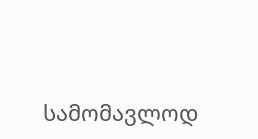სამომავლოდ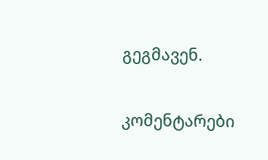გეგმავენ.

კომენტარები